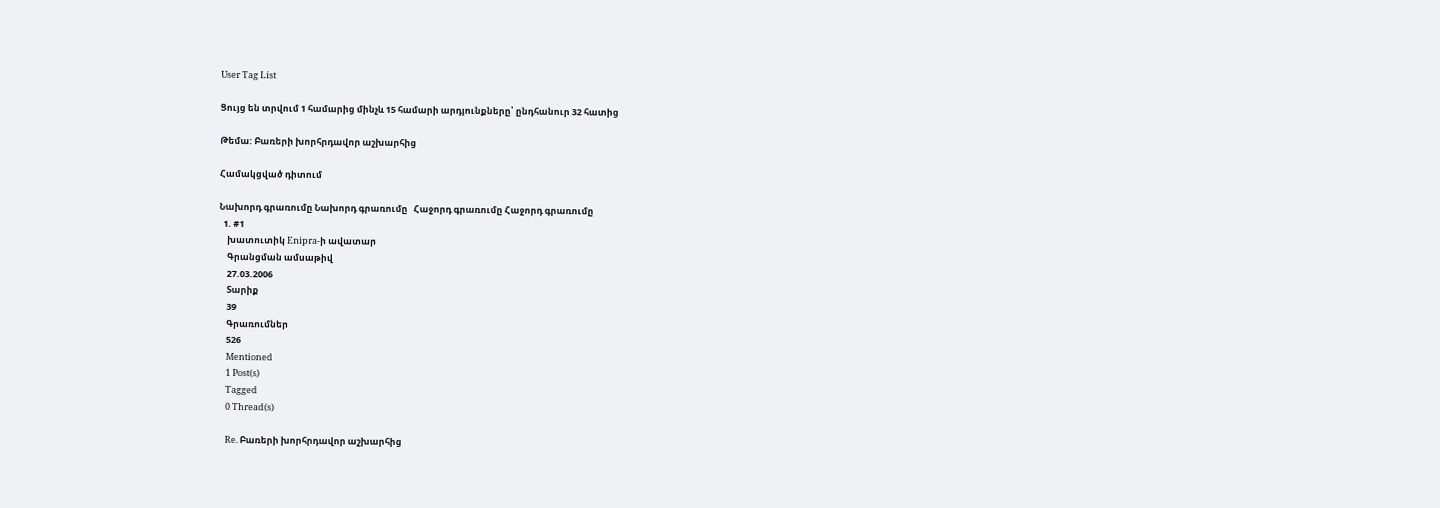User Tag List

Ցույց են տրվում 1 համարից մինչև 15 համարի արդյունքները՝ ընդհանուր 32 հատից

Թեմա: Բառերի խորհրդավոր աշխարհից

Համակցված դիտում

Նախորդ գրառումը Նախորդ գրառումը   Հաջորդ գրառումը Հաջորդ գրառումը
  1. #1
    խատուտիկ Enipra-ի ավատար
    Գրանցման ամսաթիվ
    27.03.2006
    Տարիք
    39
    Գրառումներ
    526
    Mentioned
    1 Post(s)
    Tagged
    0 Thread(s)

    Re. Բառերի խորհրդավոր աշխարհից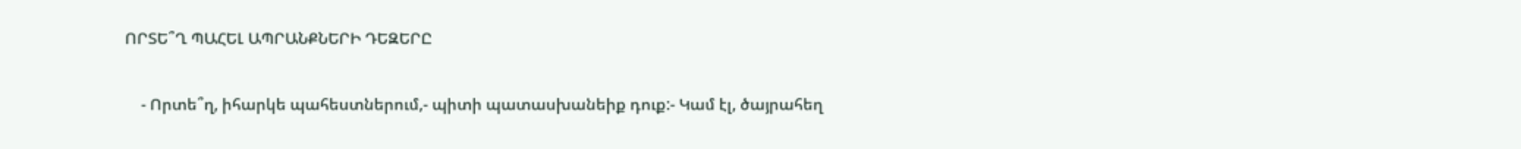ՈՐՏԵ՞Ղ ՊԱՀԵԼ ԱՊՐԱՆՔՆԵՐԻ ԴԵԶԵՐԸ

    - Որտե՞ղ, իհարկե պահեստներում,- պիտի պատասխանեիք դուք:- Կամ էլ, ծայրահեղ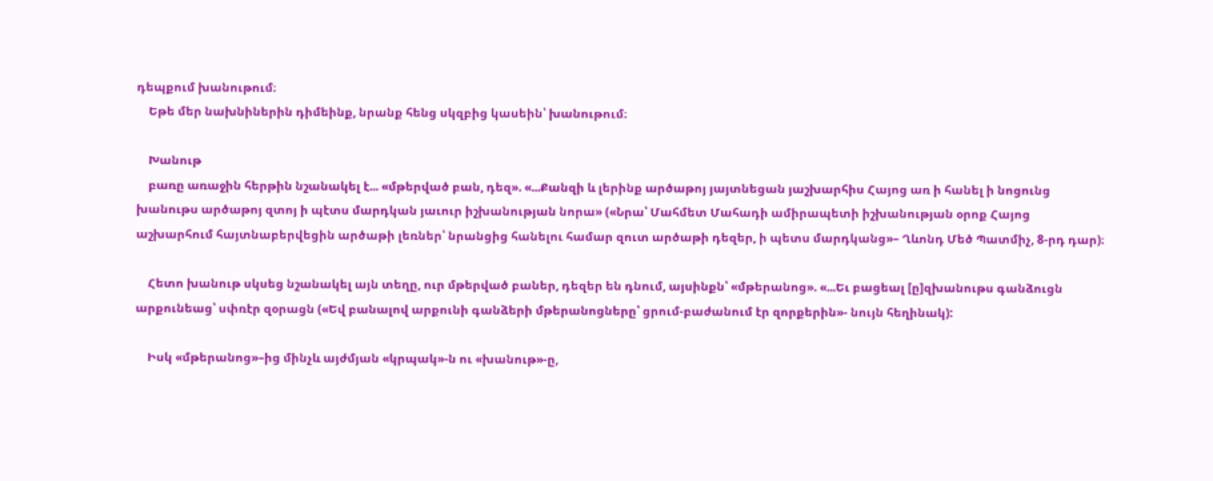դեպքում խանութում։
    Եթե մեր նախնիներին դիմեինք, նրանք հենց սկզբից կասեին՝ խանութում։

    Խանութ
    բառը առաջին հերթին նշանակել է... «մթերված բան, դեզ». «...Քանզի և լերինք արծաթոյ յայտնեցան յաշխարհիս Հայոց առ ի հանել ի նոցունց խանութս արծաթոյ զտոյ ի պէտս մարդկան յաւուր իշխանության նորա» («Նրա՝ Մահմետ Մահադի ամիրապետի իշխանության օրոք Հայոց աշխարհում հայտնաբերվեցին արծաթի լեռներ՝ նրանցից հանելու համար զուտ արծաթի դեզեր, ի պետս մարդկանց»– Ղևոնդ Մեծ Պատմիչ, 8-րդ դար)։

    Հետո խանութ սկսեց նշանակել այն տեղը, ուր մթերված բաներ, դեզեր են դնում, այսինքն՝ «մթերանոց». «...Եւ բացեալ [ը]զխանութս գանձուցն արքունեաց՝ սփռէր զօրացն («Եվ բանալով արքունի գանձերի մթերանոցները՝ ցրում-բաժանում էր զորքերին»- նույն հեղինակ):

    Իսկ «մթերանոց»–ից մինչև այժմյան «կրպակ»-ն ու «խանութ»-ը,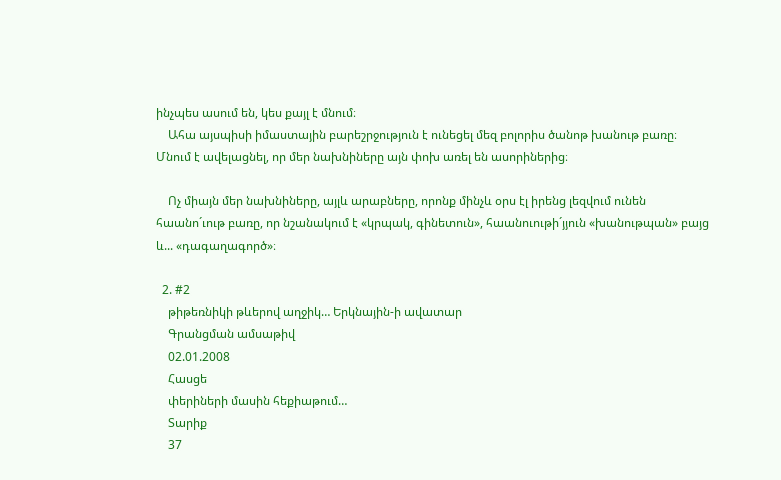ինչպես ասում են, կես քայլ է մնում։
    Ահա այսպիսի իմաստային բարեշրջություն է ունեցել մեզ բոլորիս ծանոթ խանութ բառը։ Մնում է ավելացնել, որ մեր նախնիները այն փոխ առել են ասորիներից։

    Ոչ միայն մեր նախնիները, այլև արաբները, որոնք մինչև օրս էլ իրենց լեզվում ունեն հաանո´ւութ բառը, որ նշանակում է «կրպակ, գինետուն», հաանուութի´յյուն «խանութպան» բայց և... «դագաղագործ»։

  2. #2
    թիթեռնիկի թևերով աղջիկ… Երկնային-ի ավատար
    Գրանցման ամսաթիվ
    02.01.2008
    Հասցե
    փերիների մասին հեքիաթում…
    Տարիք
    37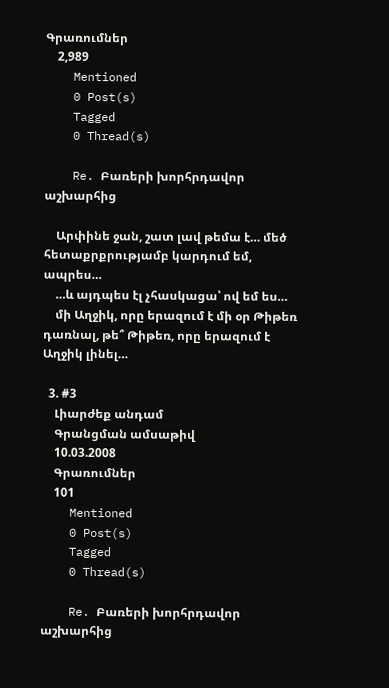Գրառումներ
    2,989
    Mentioned
    0 Post(s)
    Tagged
    0 Thread(s)

    Re. Բառերի խորհրդավոր աշխարհից

    Արփինե ջան, շատ լավ թեմա է… մեծ հետաքրքրությամբ կարդում եմ, ապրես…
    …և այդպես էլ չհասկացա՝ ով եմ ես…
    մի Աղջիկ, որը երազում է մի օր Թիթեռ դառնալ, թե՞ Թիթեռ, որը երազում է Աղջիկ լինել…

  3. #3
    Լիարժեք անդամ
    Գրանցման ամսաթիվ
    10.03.2008
    Գրառումներ
    101
    Mentioned
    0 Post(s)
    Tagged
    0 Thread(s)

    Re. Բառերի խորհրդավոր աշխարհից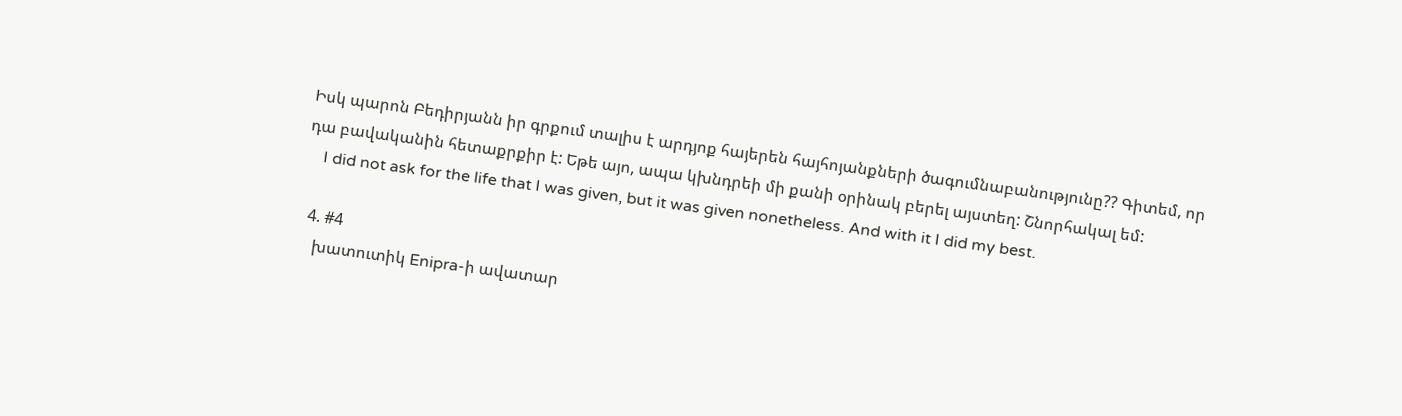Իսկ պարոն Բեդիրյանն իր գրքում տալիս է արդյոք հայերեն հայհոյանքների ծագումնաբանությունը?? Գիտեմ, որ դա բավականին հետաքրքիր է: Եթե այո, ապա կխնդրեի մի քանի օրինակ բերել այստեղ: Շնորհակալ եմ:
    I did not ask for the life that I was given, but it was given nonetheless. And with it I did my best.

  4. #4
    խատուտիկ Enipra-ի ավատար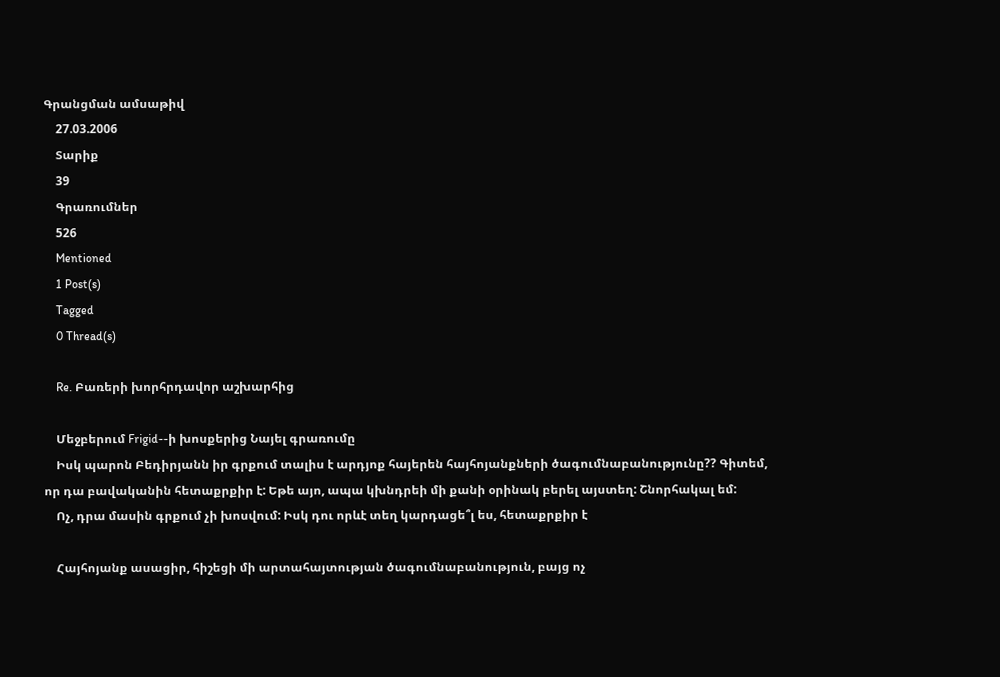Գրանցման ամսաթիվ
    27.03.2006
    Տարիք
    39
    Գրառումներ
    526
    Mentioned
    1 Post(s)
    Tagged
    0 Thread(s)

    Re. Բառերի խորհրդավոր աշխարհից

    Մեջբերում Frigid--ի խոսքերից Նայել գրառումը
    Իսկ պարոն Բեդիրյանն իր գրքում տալիս է արդյոք հայերեն հայհոյանքների ծագումնաբանությունը?? Գիտեմ, որ դա բավականին հետաքրքիր է: Եթե այո, ապա կխնդրեի մի քանի օրինակ բերել այստեղ: Շնորհակալ եմ:
    Ոչ, դրա մասին գրքում չի խոսվում: Իսկ դու որևէ տեղ կարդացե՞լ ես, հետաքրքիր է

    Հայհոյանք ասացիր, հիշեցի մի արտահայտության ծագումնաբանություն, բայց ոչ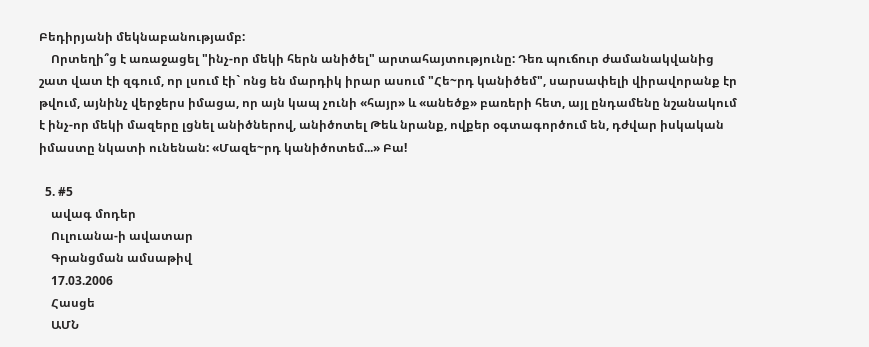Բեդիրյանի մեկնաբանությամբ:
    Որտեղի՞ց է առաջացել "ինչ-որ մեկի հերն անիծել" արտահայտությունը: Դեռ պուճուր ժամանակվանից շատ վատ էի զգում, որ լսում էի` ոնց են մարդիկ իրար ասում "Հե~րդ կանիծեմ", սարսափելի վիրավորանք էր թվում, այնինչ վերջերս իմացա, որ այն կապ չունի «հայր» և «անեծք» բառերի հետ, այլ ընդամենը նշանակում է ինչ-որ մեկի մազերը լցնել անիծներով, անիծոտել Թեև նրանք, ովքեր օգտագործում են, դժվար իսկական իմաստը նկատի ունենան: «Մազե~րդ կանիծոտեմ...» Բա!

  5. #5
    ավագ մոդեր
    Ուլուանա-ի ավատար
    Գրանցման ամսաթիվ
    17.03.2006
    Հասցե
    ԱՄՆ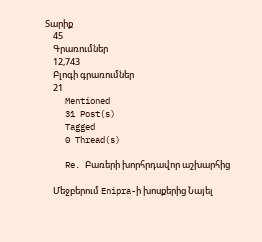Տարիք
    45
    Գրառումներ
    12,743
    Բլոգի գրառումներ
    21
    Mentioned
    31 Post(s)
    Tagged
    0 Thread(s)

    Re. Բառերի խորհրդավոր աշխարհից

    Մեջբերում Enipra-ի խոսքերից Նայել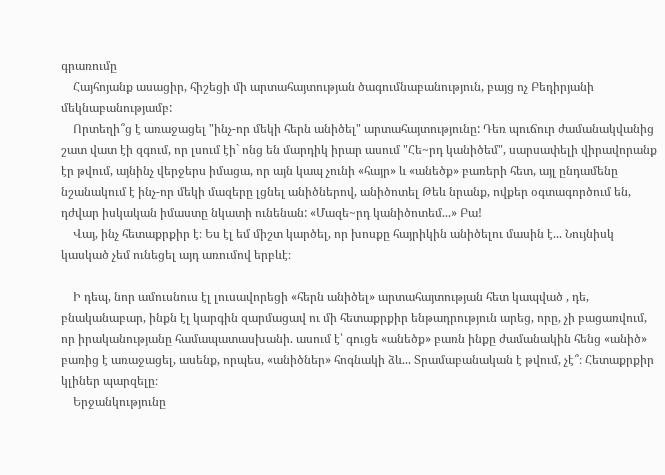գրառումը
    Հայհոյանք ասացիր, հիշեցի մի արտահայտության ծագումնաբանություն, բայց ոչ Բեդիրյանի մեկնաբանությամբ:
    Որտեղի՞ց է առաջացել "ինչ-որ մեկի հերն անիծել" արտահայտությունը: Դեռ պուճուր ժամանակվանից շատ վատ էի զգում, որ լսում էի` ոնց են մարդիկ իրար ասում "Հե~րդ կանիծեմ", սարսափելի վիրավորանք էր թվում, այնինչ վերջերս իմացա, որ այն կապ չունի «հայր» և «անեծք» բառերի հետ, այլ ընդամենը նշանակում է ինչ-որ մեկի մազերը լցնել անիծներով, անիծոտել Թեև նրանք, ովքեր օգտագործում են, դժվար իսկական իմաստը նկատի ունենան: «Մազե~րդ կանիծոտեմ...» Բա!
    Վայ, ինչ հետաքրքիր է։ Ես էլ եմ միշտ կարծել, որ խոսքը հայրիկին անիծելու մասին է... Նույնիսկ կասկած չեմ ունեցել այդ առումով երբևէ։

    Ի դեպ, նոր ամուսնուս էլ լուսավորեցի «հերն անիծել» արտահայտության հետ կապված , դե, բնականաբար, ինքն էլ կարգին զարմացավ ու մի հետաքրքիր ենթադրություն արեց, որը, չի բացառվում, որ իրականությանը համապատասխանի. ասում է՝ գուցե «անեծք» բառն ինքը ժամանակին հենց «անիծ» բառից է առաջացել, ասենք, որպես, «անիծներ» հոգնակի ձև... Տրամաբանական է թվում, չէ՞։ Հետաքրքիր կլիներ պարզելը։
    Երջանկությունը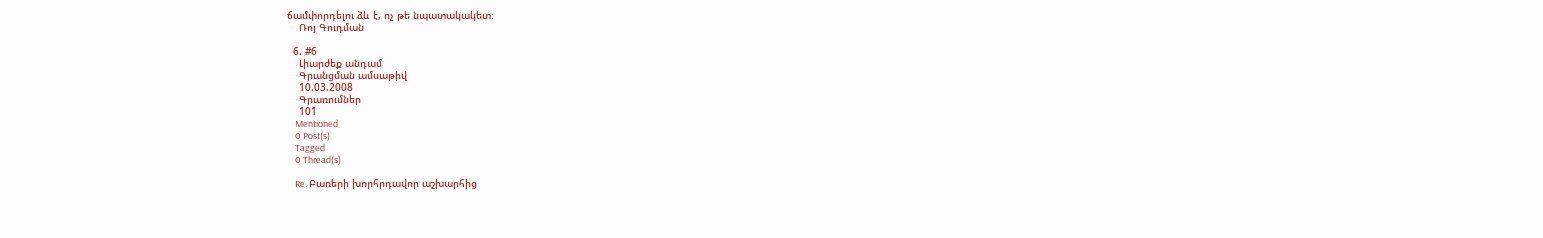ճամփորդելու ձև է, ոչ թե նպատակակետ։
    Ռոյ Գուդման

  6. #6
    Լիարժեք անդամ
    Գրանցման ամսաթիվ
    10.03.2008
    Գրառումներ
    101
    Mentioned
    0 Post(s)
    Tagged
    0 Thread(s)

    Re. Բառերի խորհրդավոր աշխարհից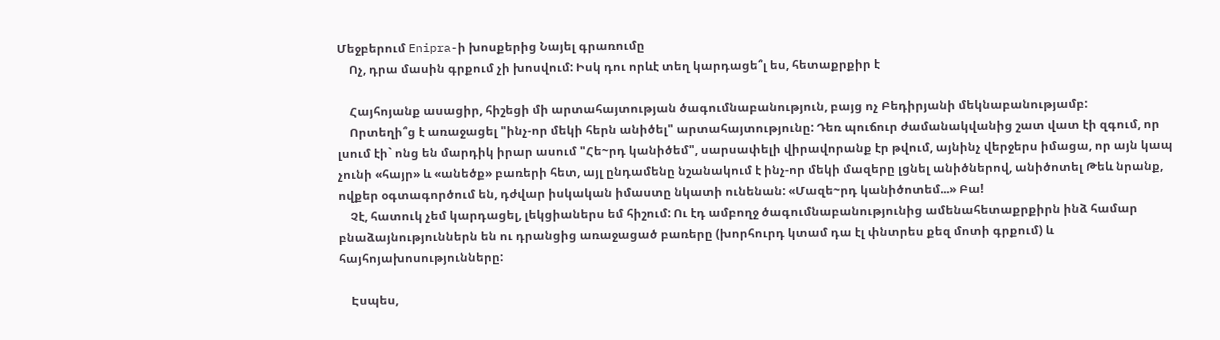Մեջբերում Enipra-ի խոսքերից Նայել գրառումը
    Ոչ, դրա մասին գրքում չի խոսվում: Իսկ դու որևէ տեղ կարդացե՞լ ես, հետաքրքիր է

    Հայհոյանք ասացիր, հիշեցի մի արտահայտության ծագումնաբանություն, բայց ոչ Բեդիրյանի մեկնաբանությամբ:
    Որտեղի՞ց է առաջացել "ինչ-որ մեկի հերն անիծել" արտահայտությունը: Դեռ պուճուր ժամանակվանից շատ վատ էի զգում, որ լսում էի` ոնց են մարդիկ իրար ասում "Հե~րդ կանիծեմ", սարսափելի վիրավորանք էր թվում, այնինչ վերջերս իմացա, որ այն կապ չունի «հայր» և «անեծք» բառերի հետ, այլ ընդամենը նշանակում է ինչ-որ մեկի մազերը լցնել անիծներով, անիծոտել Թեև նրանք, ովքեր օգտագործում են, դժվար իսկական իմաստը նկատի ունենան: «Մազե~րդ կանիծոտեմ...» Բա!
    Չէ, հատուկ չեմ կարդացել, լեկցիաներս եմ հիշում: Ու էդ ամբողջ ծագումնաբանությունից ամենահետաքրքիրն ինձ համար բնաձայնություններն են ու դրանցից առաջացած բառերը (խորհուրդ կտամ դա էլ փնտրես քեզ մոտի գրքում) և հայհոյախոսությունները:

    Էսպես,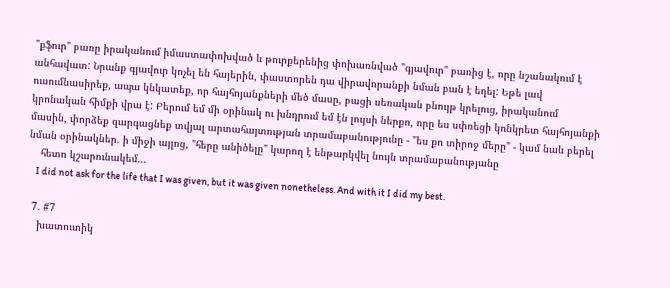"քֆուր" բառը իրականում իմաստափոխված և թուրքերենից փոխառնված "գյավուր" բառից է, որը նշանակում է անհավատ: Նրանք գյավուր կոչել են հայերին, փաստորեն դա վիրավորանքի նման բան է եղել: Եթե լավ ուսումնասիրեք, ապա կնկատեք, որ հայհոյանքների մեծ մասը, բացի սեռական բնույթ կրելուց, իրականում կրոնական հիմքի վրա է: Բերում եմ մի օրինակ ու խնդրում եմ էն լույսի ներքո, որը ես սփռեցի կոնկրետ հայհոյանքի մասին, փորձեք զարգացնեք տվյալ արտահայտության տրամաբանությունը - "ես քո տիրոջ մերը" - կամ նաև բերել նման օրինակներ. ի միջի այլոց, "հերը անիծելը" կարող է ենթարկվել նույն տրամաբանությանը
    հետո կշարունակեմ...
    I did not ask for the life that I was given, but it was given nonetheless. And with it I did my best.

  7. #7
    խատուտիկ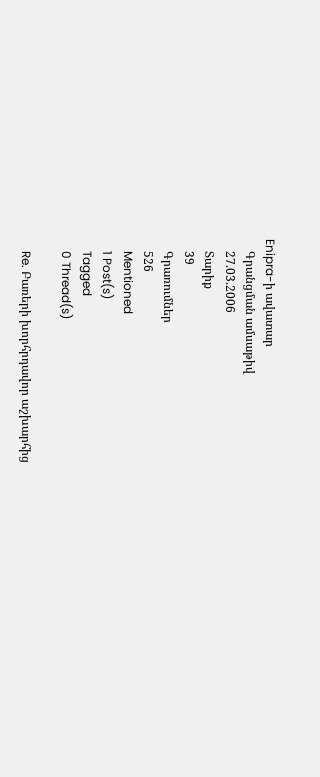Enipra-ի ավատար
    Գրանցման ամսաթիվ
    27.03.2006
    Տարիք
    39
    Գրառումներ
    526
    Mentioned
    1 Post(s)
    Tagged
    0 Thread(s)

    Re. Բառերի խորհրդավոր աշխարհից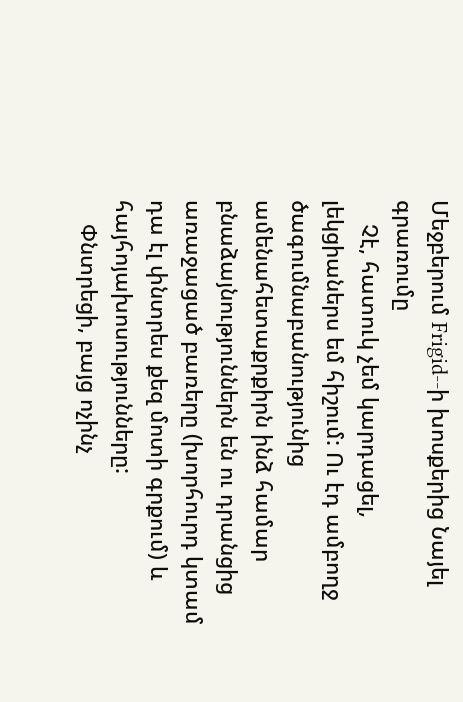Մեջբերում Frigid--ի խոսքերից Նայել գրառումը
    Չէ, հատուկ չեմ կարդացել, լեկցիաներս եմ հիշում: Ու էդ ամբողջ ծագումնաբանությունից ամենահետաքրքիրն ինձ համար բնաձայնություններն են ու դրանցից առաջացած բառերը (խորհուրդ կտամ դա էլ փնտրես քեզ մոտի գրքում) և հայհոյախոսությունները:
    Փնտրեցի, բայց ոչինչ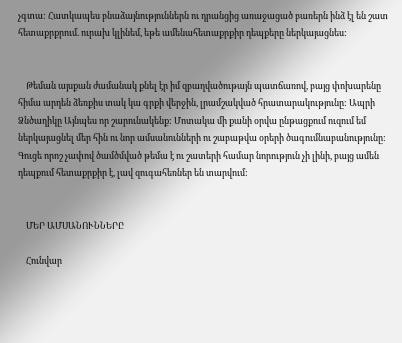չգտա: Հատկապես բնաձայնություններն ու դրանցից առաջացած բառերն ինձ էլ են շատ հետաքրքրում. ուրախ կլինեմ, եթե ամենահետաքրքիր դեպքերը ներկայացնես:


    Թեման այսքան ժամանակ քնել էր իմ զբաղվածութայն պատճառով, բայց փոխարենը հիմա արդեն ձեռքիս տակ կա գրքի վերջին, լրամշակված հրատարակությունը: Ապրի Ձնծաղիկը Այնպես որ շարունակենք: Մոտակա մի քանի օրվա ընթացքում ուզում եմ ներկայացնել մեր հին ու նոր ամսանունների ու շաբաթվա օրերի ծագումնաբանությունը: Գուցե որոշ չափով ծամծմված թեմա է ու շատերի համար նորություն չի լինի, բայց ամեն դեպքում հետաքրքիր է, լավ զուգահեռներ են տարվում:


    ՄԵՐ ԱՄՍԱՆՈՒՆՆԵՐԸ

    Հունվար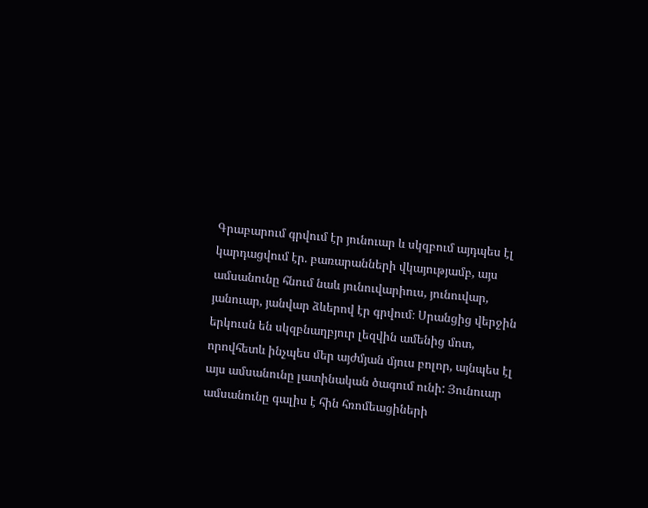Գրաբարում գրվում էր յունուար և սկզբում այդպես էլ կարդացվում էր. բառարանների վկայությամբ, այս ամսանունը հնում նաև յունուվարիուս, յունուվար, յանուար, յանվար ձևերով էր գրվում։ Սրանցից վերջին երկուսն են սկզբնաղբյուր լեզվին ամենից մոտ, որովհետև ինչպես մեր այժմյան մյուս բոլոր, այնպես էլ այս ամսանունը լատինական ծագում ունի: Յունուար ամսանունը գալիս է հին հռոմեացիների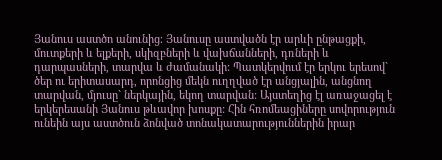Յանուս աստծո անունից։ Յանուսը աստվածն էր արևի ընթացքի, մուտքերի և ելքերի, սկիզբների և վախճանների, դռների և դարպասների, տարվա և ժամանակի: Պատկերվում էր երկու երեսով` ծեր ու երիտասարդ, որոնցից մեկն ուղղված էր անցյալին, անցնող տարվան, մյուսը` ներկային, եկող տարվան: Այստեղից էլ առաջացել է երկերեսանի Յանուս թևավոր խոսքը: Հին հռոմեացիները սովորություն ունեին այս աստծուն ձոնված տոնակատարություններին իրար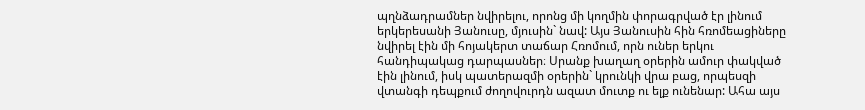պղնձադրամներ նվիրելու, որոնց մի կողմին փորագրված էր լինում երկերեսանի Յանուսը, մյուսին` նավ: Այս Յանուսին հին հռոմեացիները նվիրել էին մի հոյակերտ տաճար Հռոմում, որն ուներ երկու հանդիպակաց դարպասներ։ Սրանք խաղաղ օրերին ամուր փակված էին լինում, իսկ պատերազմի օրերին` կրունկի վրա բաց, որպեսզի վտանգի դեպքում ժողովուրդն ազատ մուտք ու ելք ունենար: Ահա այս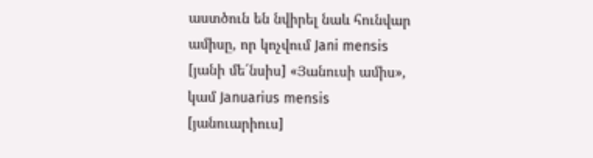աստծուն են նվիրել նաև հունվար ամիսը, որ կոչվում Jani mensis [յանի մե´նսիս] «Յանուսի ամիս», կամ Januarius mensis [յանուարիուս]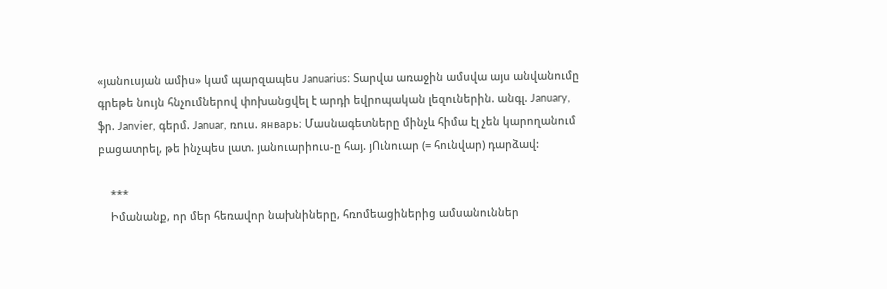«յանուսյան ամիս» կամ պարզապես Januarius։ Տարվա առաջին ամսվա այս անվանումը գրեթե նույն հնչումներով փոխանցվել է արդի եվրոպական լեզուներին. անգլ. January, ֆր. Janvier, գերմ. Januar, ռուս. январь։ Մասնագետները մինչև հիմա էլ չեն կարողանում բացատրել, թե ինչպես լատ. յանուարիուս-ը հայ. յՈւնուար (= հունվար) դարձավ:

    ***
    Իմանանք, որ մեր հեռավոր նախնիները, հռոմեացիներից ամսանուններ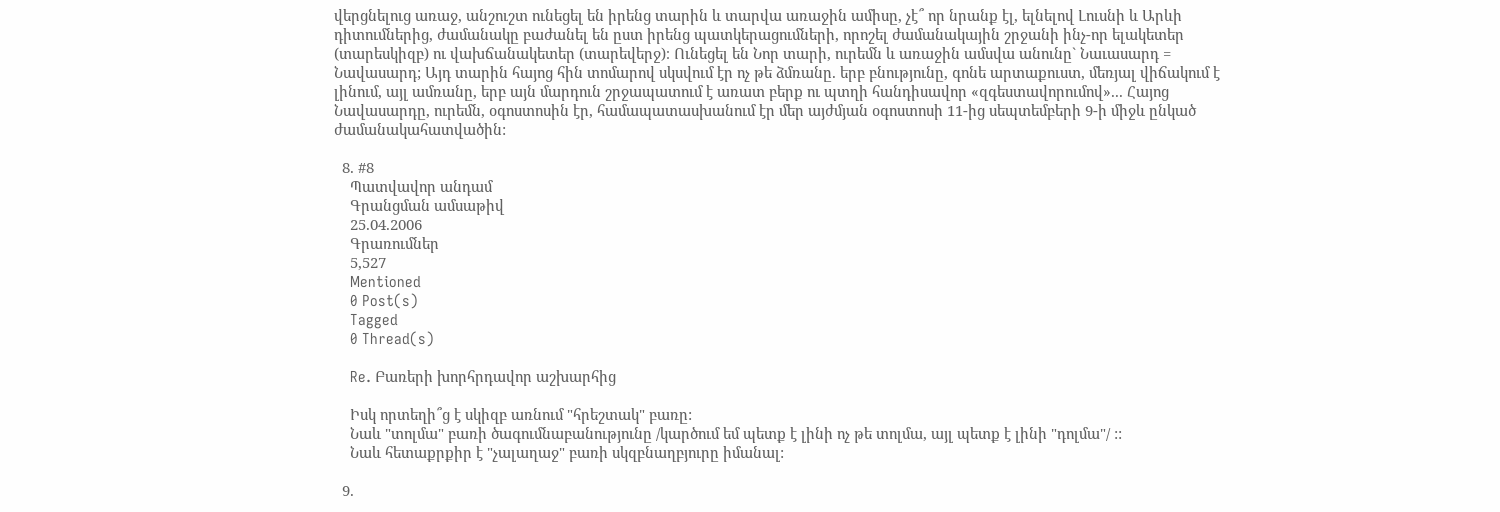վերցնելուց առաջ, անշուշտ ունեցել են իրենց տարին և տարվա առաջին ամիսը, չէ՞ որ նրանք էլ, ելնելով Լուսնի և Արևի դիտումներից, ժամանակը բաժանել են ըստ իրենց պատկերացումների, որոշել ժամանակային շրջանի ինչ-որ ելակետեր (տարեսկիզբ) ու վախճանակետեր (տարեվերջ)։ Ունեցել են Նոր տարի, ուրեմն և առաջին ամսվա անունը` Նաւասարդ = Նավասարդ; Այդ տարին հայոց հին տոմարով սկսվում էր ոչ թե ձմռանը. երբ բնությունը, գոնե արտաքուստ, մեռյալ վիճակում է լինում, այլ ամռանը, երբ այն մարդուն շրջապատում է առատ բերք ու պտղի հանդիսավոր «զգեստավորումով»... Հայոց Նավասարդը, ուրեմն, օգոստոսին էր, համապատասխանում էր մեր այժմյան օգոստոսի 11-ից սեպտեմբերի 9-ի միջև ընկած ժամանակահատվածին:

  8. #8
    Պատվավոր անդամ
    Գրանցման ամսաթիվ
    25.04.2006
    Գրառումներ
    5,527
    Mentioned
    0 Post(s)
    Tagged
    0 Thread(s)

    Re. Բառերի խորհրդավոր աշխարհից

    Իսկ որտեղի՞ց է սկիզբ առնում "հրեշտակ" բառը:
    Նաև "տոլմա" բառի ծագումնաբանությունը /կարծում եմ պետք է լինի ոչ թե տոլմա, այլ պետք է լինի "դոլմա"/ ::
    Նաև հետաքրքիր է "չալաղաջ" բառի սկզբնաղբյուրը իմանալ:

  9.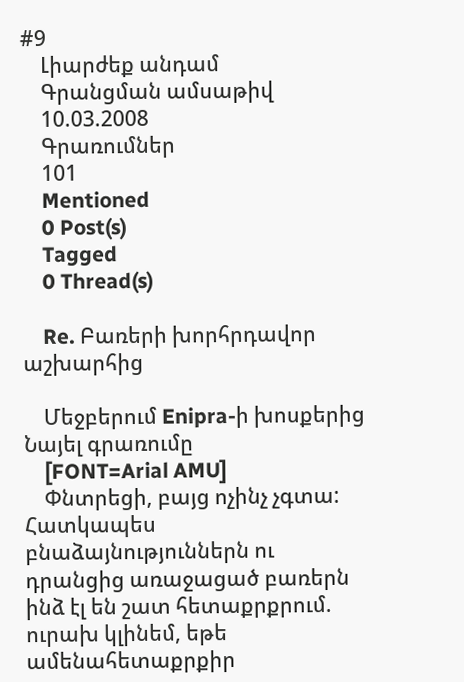#9
    Լիարժեք անդամ
    Գրանցման ամսաթիվ
    10.03.2008
    Գրառումներ
    101
    Mentioned
    0 Post(s)
    Tagged
    0 Thread(s)

    Re. Բառերի խորհրդավոր աշխարհից

    Մեջբերում Enipra-ի խոսքերից Նայել գրառումը
    [FONT=Arial AMU]
    Փնտրեցի, բայց ոչինչ չգտա: Հատկապես բնաձայնություններն ու դրանցից առաջացած բառերն ինձ էլ են շատ հետաքրքրում. ուրախ կլինեմ, եթե ամենահետաքրքիր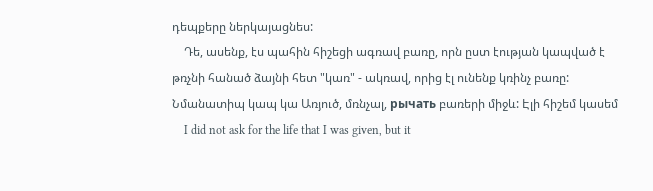դեպքերը ներկայացնես:
    Դե, ասենք, էս պահին հիշեցի ագռավ բառը, որն ըստ էության կապված է թռչնի հանած ձայնի հետ "կառ" - ակռավ, որից էլ ունենք կռինչ բառը: Նմանատիպ կապ կա Առյուծ, մռնչալ, рычать բառերի միջև: Էլի հիշեմ կասեմ
    I did not ask for the life that I was given, but it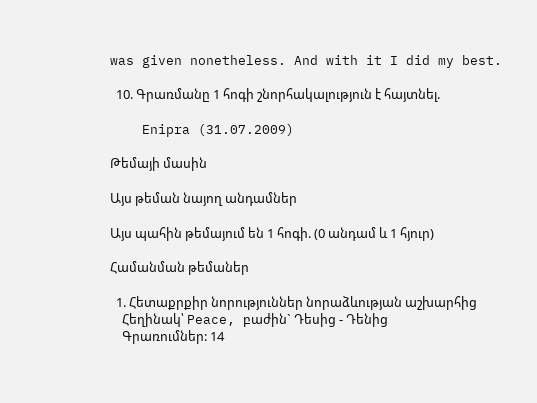was given nonetheless. And with it I did my best.

  10. Գրառմանը 1 հոգի շնորհակալություն է հայտնել.

    Enipra (31.07.2009)

Թեմայի մասին

Այս թեման նայող անդամներ

Այս պահին թեմայում են 1 հոգի. (0 անդամ և 1 հյուր)

Համանման թեմաներ

  1. Հետաքրքիր նորություններ նորաձևության աշխարհից
    Հեղինակ՝ Peace, բաժին` Դեսից - Դենից
    Գրառումներ: 14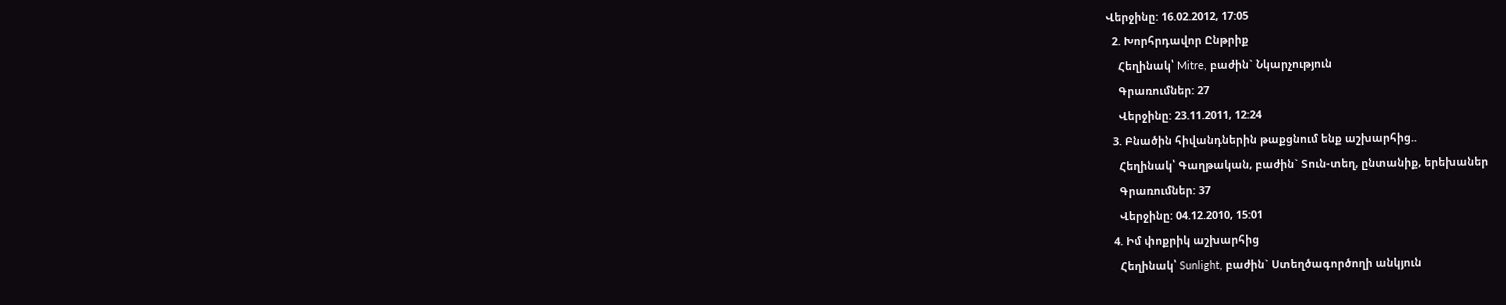Վերջինը: 16.02.2012, 17:05
  2. Խորհրդավոր Ընթրիք
    Հեղինակ՝ Mitre, բաժին` Նկարչություն
    Գրառումներ: 27
    Վերջինը: 23.11.2011, 12:24
  3. Բնածին հիվանդներին թաքցնում ենք աշխարհից..
    Հեղինակ՝ Գաղթական, բաժին` Տուն-տեղ, ընտանիք, երեխաներ
    Գրառումներ: 37
    Վերջինը: 04.12.2010, 15:01
  4. Իմ փոքրիկ աշխարհից
    Հեղինակ՝ Sunlight, բաժին` Ստեղծագործողի անկյուն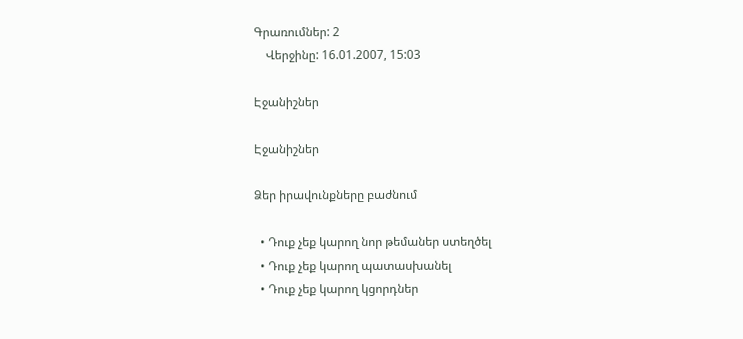Գրառումներ: 2
    Վերջինը: 16.01.2007, 15:03

Էջանիշներ

Էջանիշներ

Ձեր իրավունքները բաժնում

  • Դուք չեք կարող նոր թեմաներ ստեղծել
  • Դուք չեք կարող պատասխանել
  • Դուք չեք կարող կցորդներ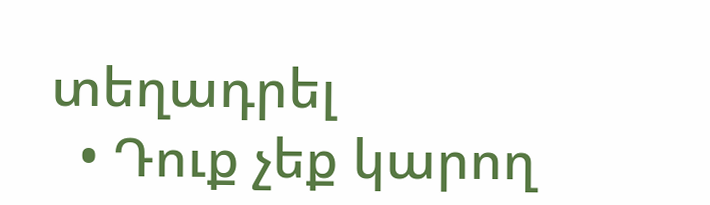տեղադրել
  • Դուք չեք կարող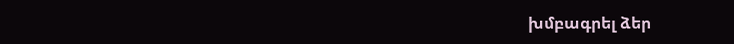խմբագրել ձեր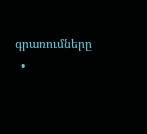գրառումները
  •